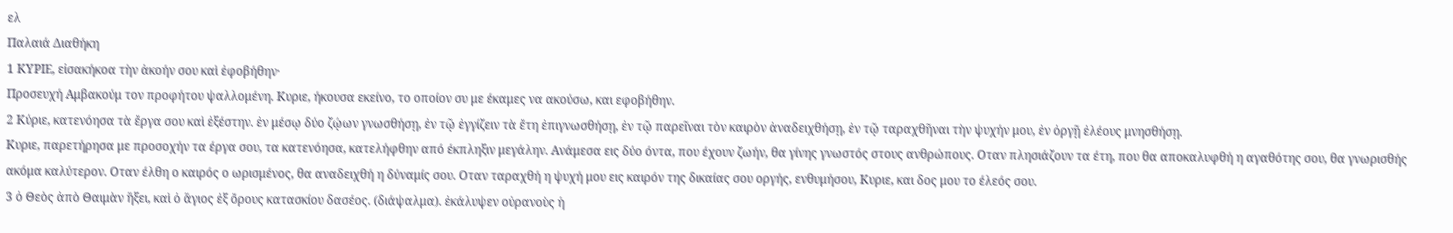ελ
Παλαιά Διαθήκη
1 ΚΥΡΙΕ, εἰσακήκοα τὴν ἀκοήν σου καὶ ἐφοβήθην·
Προσευχή Αμβακούμ τον προφήτου ψαλλομένη. Κυριε, ήκουσα εκείνο, το οποίον συ με έκαμες να ακούσω, και εφοβήθην.
2 Κύριε, κατενόησα τὰ ἔργα σου καὶ ἐξέστην. ἐν μέσῳ δύο ζῴων γνωσθήσῃ, ἐν τῷ ἐγγίζειν τὰ ἔτη ἐπιγνωσθήσῃ, ἐν τῷ παρεῖναι τὸν καιρὸν ἀναδειχθήσῃ, ἐν τῷ ταραχθῆναι τὴν ψυχήν μου, ἐν ὀργῇ ἐλέους μνησθήσῃ.
Κυριε, παρετήρησα με προσοχήν τα έργα σου, τα κατενόησα, κατελήφθην από έκπληξιν μεγάλην. Ανάμεσα εις δύο όντα, που έχουν ζωήν, θα γίνης γνωστός στους ανθρώπους. Οταν πλησιάζουν τα έτη, που θα αποκαλυφθή η αγαθότης σου, θα γνωρισθής ακόμα καλύτερον. Οταν έλθη ο καιρός ο ωρισμένος, θα αναδειχθή η δύναμίς σου. Οταν ταραχθή η ψυχή μου εις καιρόν της δικαίας σου οργής, ενθυμήσου, Κυριε, και δος μου το έλεός σου.
3 ὁ Θεὸς ἀπὸ Θαιμὰν ἥξει, καὶ ὁ ἅγιος ἐξ ὄρους κατασκίου δασέος. (διάψαλμα). ἐκάλυψεν οὐρανοὺς ἡ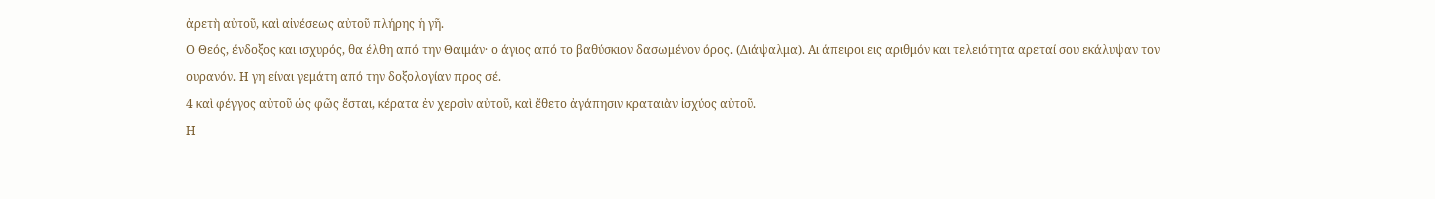ἀρετὴ αὐτοῦ, καὶ αἰνέσεως αὐτοῦ πλήρης ἡ γῆ.
Ο Θεός, ένδοξος και ισχυρός, θα έλθη από την Θαιμάν· ο άγιος από το βαθύσκιον δασωμένον όρος. (Διάψαλμα). Αι άπειροι εις αριθμόν και τελειότητα αρεταί σου εκάλυψαν τον ουρανόν. Η γη είναι γεμάτη από την δοξολογίαν προς σέ.
4 καὶ φέγγος αὐτοῦ ὡς φῶς ἔσται, κέρατα ἐν χερσὶν αὐτοῦ, καὶ ἔθετο ἀγάπησιν κραταιὰν ἰσχύος αὐτοῦ.
Η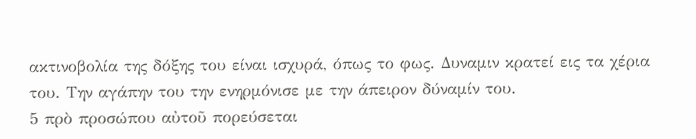ακτινοβολία της δόξης του είναι ισχυρά, όπως το φως. Δυναμιν κρατεί εις τα χέρια του. Την αγάπην του την ενηρμόνισε με την άπειρον δύναμίν του.
5 πρὸ προσώπου αὐτοῦ πορεύσεται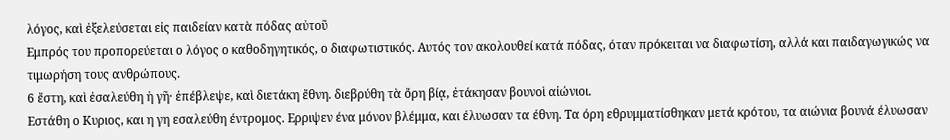λόγος, καὶ ἐξελεύσεται εἰς παιδείαν κατὰ πόδας αὐτοῦ
Εμπρός του προπορεύεται ο λόγος ο καθοδηγητικός, ο διαφωτιστικός. Αυτός τον ακολουθεί κατά πόδας, όταν πρόκειται να διαφωτίση, αλλά και παιδαγωγικώς να τιμωρήση τους ανθρώπους.
6 ἔστη, καὶ ἐσαλεύθη ἡ γῆ· ἐπέβλεψε, καὶ διετάκη ἔθνη. διεβρύθη τὰ ὄρη βίᾳ, ἐτάκησαν βουνοὶ αἰώνιοι.
Εστάθη ο Κυριος, και η γη εσαλεύθη έντρομος. Ερριψεν ένα μόνον βλέμμα, και έλυωσαν τα έθνη. Τα όρη εθρυμματίσθηκαν μετά κρότου, τα αιώνια βουνά έλυωσαν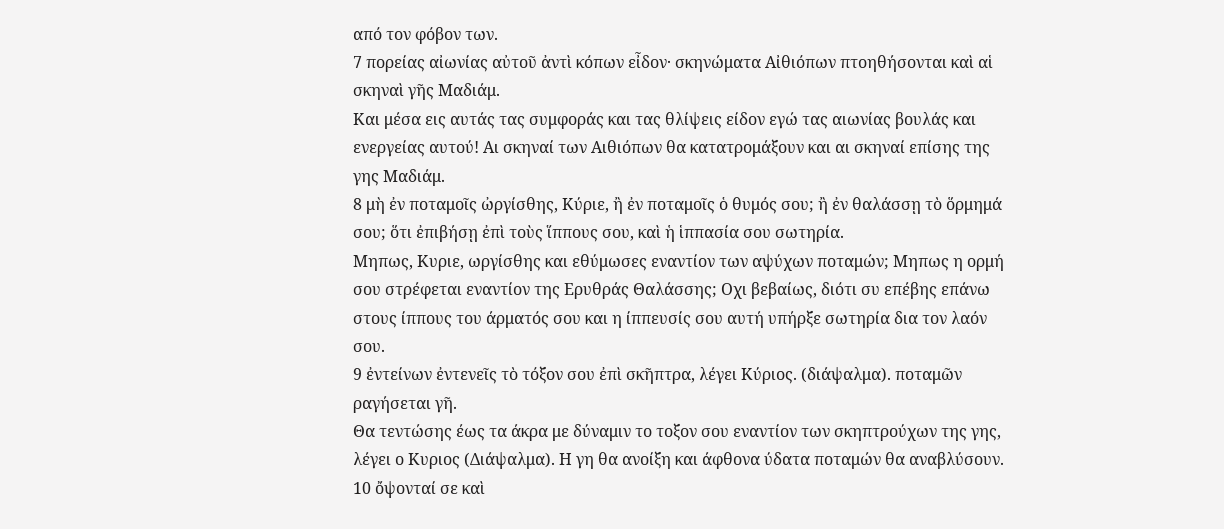από τον φόβον των.
7 πορείας αἰωνίας αὐτοῦ ἀντὶ κόπων εἶδον· σκηνώματα Αἰθιόπων πτοηθήσονται καὶ αἱ σκηναὶ γῆς Μαδιάμ.
Και μέσα εις αυτάς τας συμφοράς και τας θλίψεις είδον εγώ τας αιωνίας βουλάς και ενεργείας αυτού! Αι σκηναί των Αιθιόπων θα κατατρομάξουν και αι σκηναί επίσης της γης Μαδιάμ.
8 μὴ ἐν ποταμοῖς ὠργίσθης, Κύριε, ἢ ἐν ποταμοῖς ὁ θυμός σου; ἢ ἐν θαλάσσῃ τὸ ὅρμημά σου; ὅτι ἐπιβήσῃ ἐπὶ τοὺς ἵππους σου, καὶ ἡ ἱππασία σου σωτηρία.
Μηπως, Κυριε, ωργίσθης και εθύμωσες εναντίον των αψύχων ποταμών; Μηπως η ορμή σου στρέφεται εναντίον της Ερυθράς Θαλάσσης; Οχι βεβαίως, διότι συ επέβης επάνω στους ίππους του άρματός σου και η ίππευσίς σου αυτή υπήρξε σωτηρία δια τον λαόν σου.
9 ἐντείνων ἐντενεῖς τὸ τόξον σου ἐπὶ σκῆπτρα, λέγει Κύριος. (διάψαλμα). ποταμῶν ραγήσεται γῆ.
Θα τεντώσης έως τα άκρα με δύναμιν το τοξον σου εναντίον των σκηπτρούχων της γης, λέγει ο Κυριος (Διάψαλμα). Η γη θα ανοίξη και άφθονα ύδατα ποταμών θα αναβλύσουν.
10 ὄψονταί σε καὶ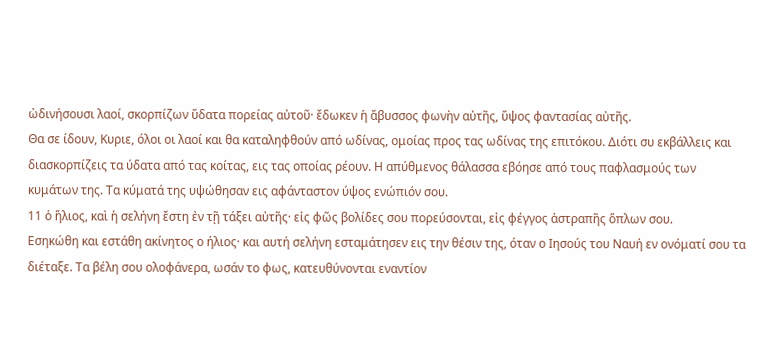ὠδινήσουσι λαοί, σκορπίζων ὕδατα πορείας αὐτοῦ· ἔδωκεν ἡ ἄβυσσος φωνὴν αὐτῆς, ὕψος φαντασίας αὐτῆς.
Θα σε ίδουν, Κυριε, όλοι οι λαοί και θα καταληφθούν από ωδίνας, ομοίας προς τας ωδίνας της επιτόκου. Διότι συ εκβάλλεις και διασκορπίζεις τα ύδατα από τας κοίτας, εις τας οποίας ρέουν. Η απύθμενος θάλασσα εβόησε από τους παφλασμούς των κυμάτων της. Τα κύματά της υψώθησαν εις αφάνταστον ύψος ενώπιόν σου.
11 ὁ ἥλιος, καὶ ἡ σελήνη ἔστη ἐν τῇ τάξει αὐτῆς· εἰς φῶς βολίδες σου πορεύσονται, εἰς φέγγος ἀστραπῆς ὅπλων σου.
Εσηκώθη και εστάθη ακίνητος ο ήλιος· και αυτή σελήνη εσταμάτησεν εις την θέσιν της, όταν ο Ιησούς του Ναυή εν ονόματί σου τα διέταξε. Τα βέλη σου ολοφάνερα, ωσάν το φως, κατευθύνονται εναντίον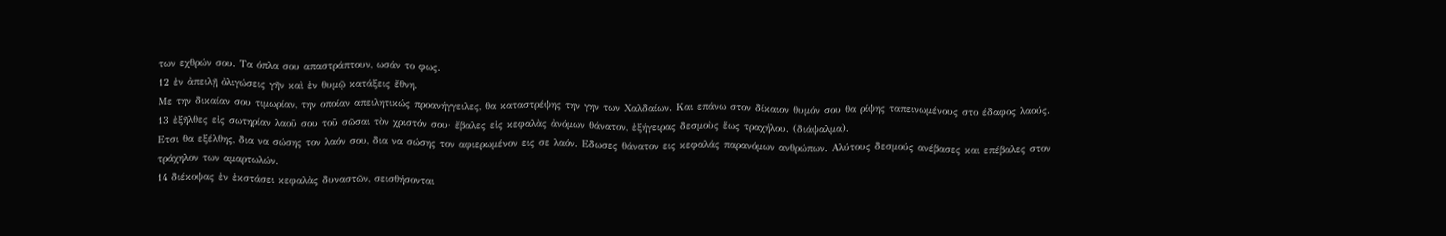των εχθρών σου. Τα όπλα σου απαστράπτουν, ωσάν το φως.
12 ἐν ἀπειλῇ ὀλιγώσεις γῆν καὶ ἐν θυμῷ κατάξεις ἔθνη.
Με την δικαίαν σου τιμωρίαν, την οποίαν απειλητικώς προανήγγειλες, θα καταστρέψης την γην των Χαλδαίων. Και επάνω στον δίκαιον θυμόν σου θα ρίψης ταπεινωμένους στο έδαφος λαούς.
13 ἐξῆλθες εἰς σωτηρίαν λαοῦ σου τοῦ σῶσαι τὸν χριστόν σου· ἔβαλες εἰς κεφαλὰς ἀνόμων θάνατον, ἐξήγειρας δεσμοὺς ἕως τραχήλου. (διάψαλμα).
Ετσι θα εξέλθης, δια να σώσης τον λαόν σου, δια να σώσης τον αφιερωμένον εις σε λαόν. Εδωσες θάνατον εις κεφαλάς παρανόμων ανθρώπων. Αλύτους δεσμούς ανέβασες και επέβαλες στον τράχηλον των αμαρτωλών.
14 διέκοψας ἐν ἐκστάσει κεφαλὰς δυναστῶν, σεισθήσονται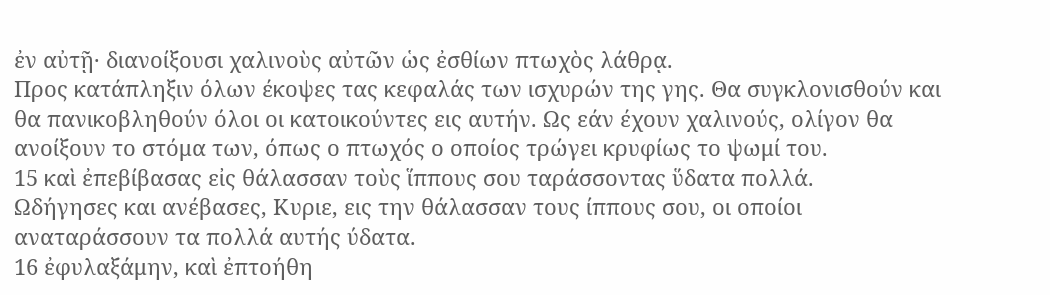ἐν αὐτῇ· διανοίξουσι χαλινοὺς αὐτῶν ὡς ἐσθίων πτωχὸς λάθρᾳ.
Προς κατάπληξιν όλων έκοψες τας κεφαλάς των ισχυρών της γης. Θα συγκλονισθούν και θα πανικοβληθούν όλοι οι κατοικούντες εις αυτήν. Ως εάν έχουν χαλινούς, ολίγον θα ανοίξουν το στόμα των, όπως ο πτωχός ο οποίος τρώγει κρυφίως το ψωμί του.
15 καὶ ἐπεβίβασας εἰς θάλασσαν τοὺς ἵππους σου ταράσσοντας ὕδατα πολλά.
Ωδήγησες και ανέβασες, Κυριε, εις την θάλασσαν τους ίππους σου, οι οποίοι αναταράσσουν τα πολλά αυτής ύδατα.
16 ἐφυλαξάμην, καὶ ἐπτοήθη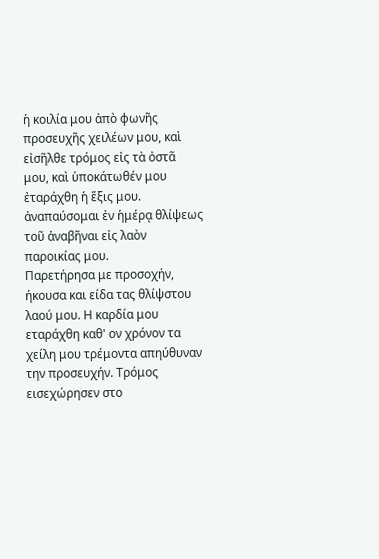ἡ κοιλία μου ἀπὸ φωνῆς προσευχῆς χειλέων μου, καὶ εἰσῆλθε τρόμος εἰς τὰ ὀστᾶ μου, καὶ ὑποκάτωθέν μου ἐταράχθη ἡ ἕξις μου. ἀναπαύσομαι ἐν ἡμέρᾳ θλίψεως τοῦ ἀναβῆναι εἰς λαὸν παροικίας μου.
Παρετήρησα με προσοχήν, ήκουσα και είδα τας θλίψστου λαού μου. Η καρδία μου εταράχθη καθ' ον χρόνον τα χείλη μου τρέμοντα απηύθυναν την προσευχήν. Τρόμος εισεχώρησεν στο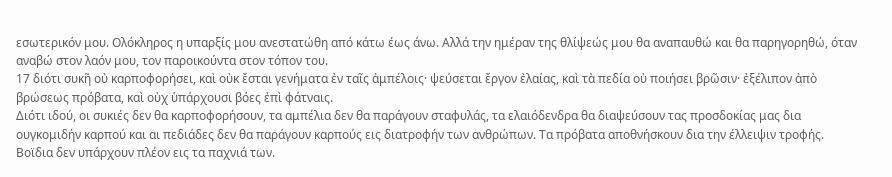εσωτερικόν μου. Ολόκληρος η υπαρξίς μου ανεστατώθη από κάτω έως άνω. Αλλά την ημέραν της θλίψεώς μου θα αναπαυθώ και θα παρηγορηθώ, όταν αναβώ στον λαόν μου, τον παροικούντα στον τόπον του.
17 διότι συκῆ οὐ καρποφορήσει, καὶ οὐκ ἔσται γενήματα ἐν ταῖς ἀμπέλοις· ψεύσεται ἔργον ἐλαίας, καὶ τὰ πεδία οὐ ποιήσει βρῶσιν· ἐξέλιπον ἀπὸ βρώσεως πρόβατα, καὶ οὐχ ὑπάρχουσι βόες ἐπὶ φάτναις.
Διότι ιδού, οι συκιές δεν θα καρποφορήσουν, τα αμπέλια δεν θα παράγουν σταφυλάς, τα ελαιόδενδρα θα διαψεύσουν τας προσδοκίας μας δια ουγκομιδήν καρπού και αι πεδιάδες δεν θα παράγουν καρπούς εις διατροφήν των ανθρώπων. Τα πρόβατα αποθνήσκουν δια την έλλειψιν τροφής. Βοϊδια δεν υπάρχουν πλέον εις τα παχνιά των.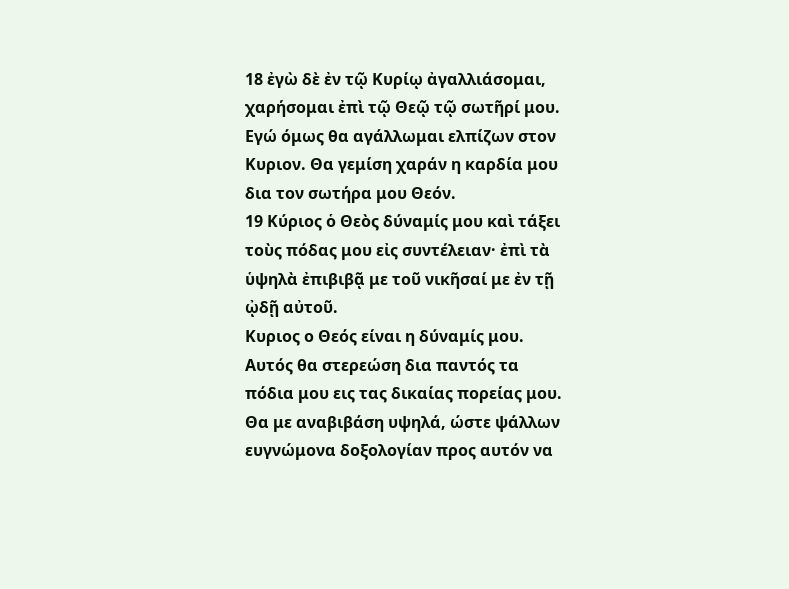18 ἐγὼ δὲ ἐν τῷ Κυρίῳ ἀγαλλιάσομαι, χαρήσομαι ἐπὶ τῷ Θεῷ τῷ σωτῆρί μου.
Εγώ όμως θα αγάλλωμαι ελπίζων στον Κυριον. Θα γεμίση χαράν η καρδία μου δια τον σωτήρα μου Θεόν.
19 Κύριος ὁ Θεὸς δύναμίς μου καὶ τάξει τοὺς πόδας μου εἰς συντέλειαν· ἐπὶ τὰ ὑψηλὰ ἐπιβιβᾷ με τοῦ νικῆσαί με ἐν τῇ ᾠδῇ αὐτοῦ.
Κυριος ο Θεός είναι η δύναμίς μου. Αυτός θα στερεώση δια παντός τα πόδια μου εις τας δικαίας πορείας μου. Θα με αναβιβάση υψηλά, ώστε ψάλλων ευγνώμονα δοξολογίαν προς αυτόν να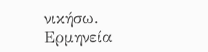νικήσω.
Ερμηνεία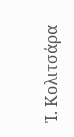Ἰ. Κολιτσάρα